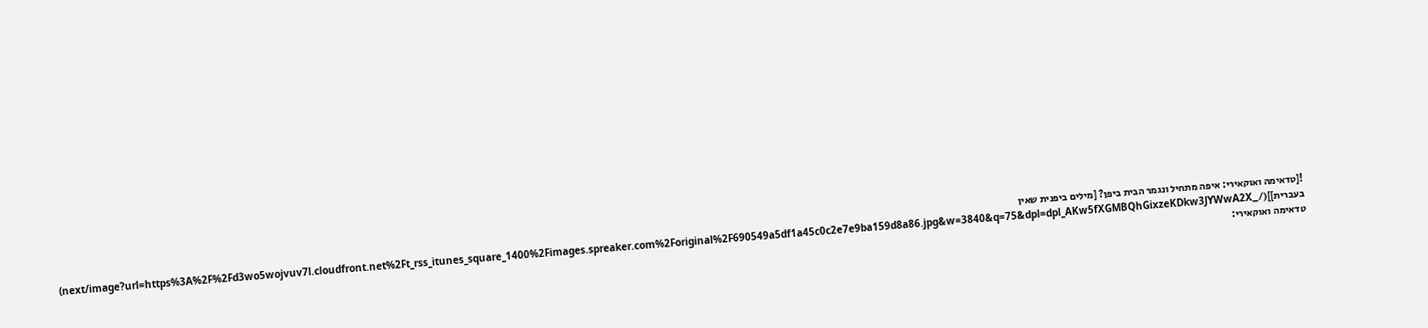![טדאימה ואוקאירי: איפה מתחיל ונגמר הבית ביפן? [מילים ביפנית שאין בעברית]](/_next/image?url=https%3A%2F%2Fd3wo5wojvuv7l.cloudfront.net%2Ft_rss_itunes_square_1400%2Fimages.spreaker.com%2Foriginal%2F690549a5df1a45c0c2e7e9ba159d8a86.jpg&w=3840&q=75&dpl=dpl_AKw5fXGMBQhGixzeKDkw3JYWwA2X)
טדאימה ואוקאירי: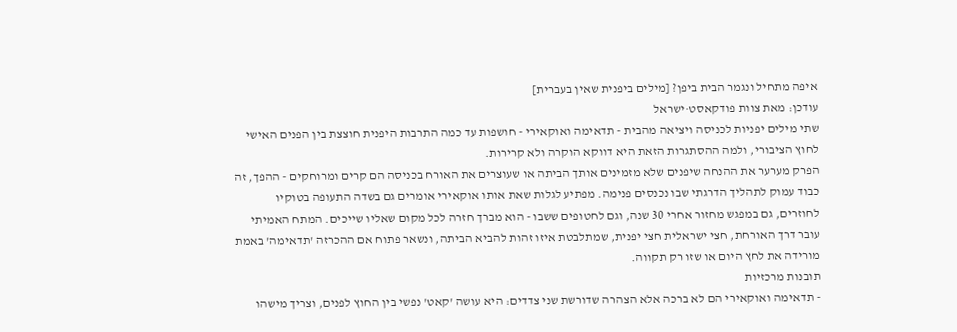איפה מתחיל ונגמר הבית ביפן? [מילים ביפנית שאין בעברית]
עודכן: מאת צוות פודקאסט·ישראל
שתי מילים יפניות לכניסה ויציאה מהבית - תדאימה ואוקאירי - חושפות עד כמה התרבות היפנית חוצצת בין הפנים האישי לחוץ הציבורי, ולמה ההסתגרות הזאת היא דווקא הוקרה ולא קרירות.
הפרק מערער את ההנחה שיפנים שלא מזמינים אותך הביתה או שעוצרים את האורח בכניסה הם קרים ומרוחקים - ההפך, זה כבוד עמוק לתהליך הדרגתי שבו נכנסים פנימה. מפתיע לגלות שאת אותו אוקאירי אומרים גם בשדה התעופה בטוקיו לחוזרים, גם במפגש מחזור אחרי 30 שנה, וגם לחטופים ששבו - הוא מברך חזרה לכל מקום שאליו שייכים. המתח האמיתי עובר דרך האורחת, חצי ישראלית חצי יפנית, שמתלבטת איזו זהות להביא הביתה, ונשאר פתוח אם ההכרזה 'תדאימה' באמת מורידה את לחץ היום או שזו רק תקווה.
תובנות מרכזיות
- תדאימה ואוקאירי הם לא ברכה אלא הצהרה שדורשת שני צדדים: היא עושה 'קאט' נפשי בין החוץ לפנים, וצריך מישהו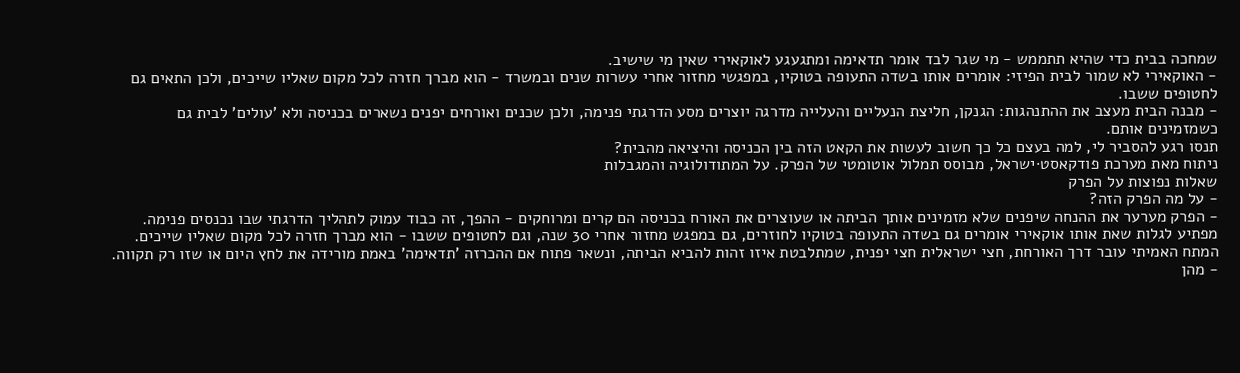שמחכה בבית כדי שהיא תתממש - מי שגר לבד אומר תדאימה ומתגעגע לאוקאירי שאין מי שישיב.
- האוקאירי לא שמור לבית הפיזי: אומרים אותו בשדה התעופה בטוקיו, במפגשי מחזור אחרי עשרות שנים ובמשרד - הוא מברך חזרה לכל מקום שאליו שייכים, ולכן התאים גם לחטופים ששבו.
- מבנה הבית מעצב את ההתנהגות: הגנקן, חליצת הנעליים והעלייה מדרגה יוצרים מסע הדרגתי פנימה, ולכן שכנים ואורחים יפנים נשארים בכניסה ולא 'עולים' לבית גם כשמזמינים אותם.
תנסו רגע להסביר לי, למה בעצם כל כך חשוב לעשות את הקאט הזה בין הכניסה והיציאה מהבית?
ניתוח מאת מערכת פודקאסט·ישראל, מבוסס תמלול אוטומטי של הפרק. על המתודולוגיה והמגבלות
שאלות נפוצות על הפרק
- על מה הפרק הזה?
- הפרק מערער את ההנחה שיפנים שלא מזמינים אותך הביתה או שעוצרים את האורח בכניסה הם קרים ומרוחקים - ההפך, זה כבוד עמוק לתהליך הדרגתי שבו נכנסים פנימה. מפתיע לגלות שאת אותו אוקאירי אומרים גם בשדה התעופה בטוקיו לחוזרים, גם במפגש מחזור אחרי 30 שנה, וגם לחטופים ששבו - הוא מברך חזרה לכל מקום שאליו שייכים. המתח האמיתי עובר דרך האורחת, חצי ישראלית חצי יפנית, שמתלבטת איזו זהות להביא הביתה, ונשאר פתוח אם ההכרזה 'תדאימה' באמת מורידה את לחץ היום או שזו רק תקווה.
- מהן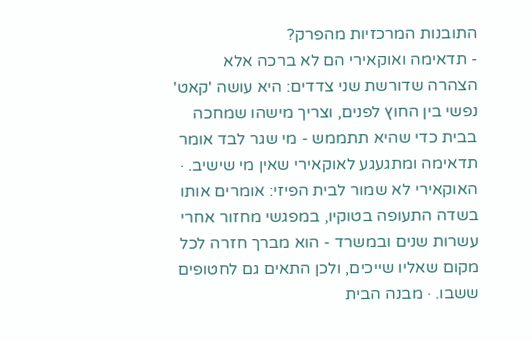התובנות המרכזיות מהפרק?
- תדאימה ואוקאירי הם לא ברכה אלא הצהרה שדורשת שני צדדים: היא עושה 'קאט' נפשי בין החוץ לפנים, וצריך מישהו שמחכה בבית כדי שהיא תתממש - מי שגר לבד אומר תדאימה ומתגעגע לאוקאירי שאין מי שישיב. · האוקאירי לא שמור לבית הפיזי: אומרים אותו בשדה התעופה בטוקיו, במפגשי מחזור אחרי עשרות שנים ובמשרד - הוא מברך חזרה לכל מקום שאליו שייכים, ולכן התאים גם לחטופים ששבו. · מבנה הבית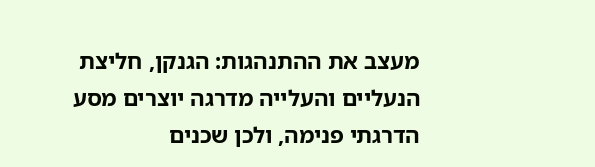מעצב את ההתנהגות: הגנקן, חליצת הנעליים והעלייה מדרגה יוצרים מסע הדרגתי פנימה, ולכן שכנים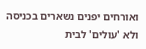ואורחים יפנים נשארים בכניסה ולא 'עולים' לבית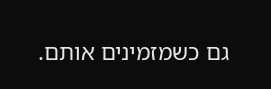גם כשמזמינים אותם.